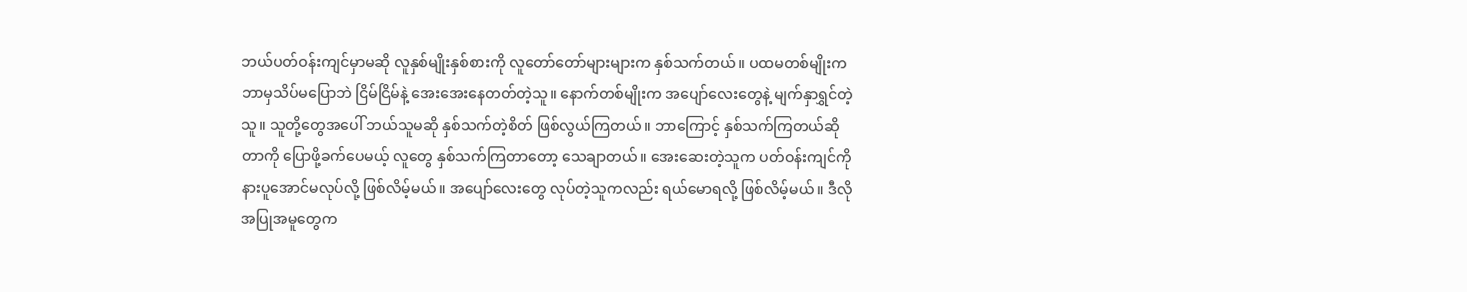ဘယ်ပတ်ဝန်းကျင်မှာမဆို လူနှစ်မျိုးနှစ်စားကို လူတော်တော်များများက နှစ်သက်တယ်။ ပထမတစ်မျိုးက ဘာမှသိပ်မပြောဘဲ ငြိမ်ငြိမ်နဲ့ အေးအေးနေတတ်တဲ့သူ။ နောက်တစ်မျိုးက အပျော်လေးတွေနဲ့ မျက်နှာရွှင်တဲ့သူ။ သူတို့တွေအပေါ် ဘယ်သူမဆို နှစ်သက်တဲ့စိတ် ဖြစ်လွယ်ကြတယ်။ ဘာကြောင့် နှစ်သက်ကြတယ်ဆိုတာကို ပြောဖို့ခက်ပေမယ့် လူတွေ နှစ်သက်ကြတာတော့ သေချာတယ်။ အေးဆေးတဲ့သူက ပတ်ဝန်းကျင်ကို နားပူအောင်မလုပ်လို့ ဖြစ်လိမ့်မယ်။ အပျော်လေးတွေ လုပ်တဲ့သူကလည်း ရယ်မောရလို့ ဖြစ်လိမ့်မယ်။ ဒီလိုအပြုအမူတွေက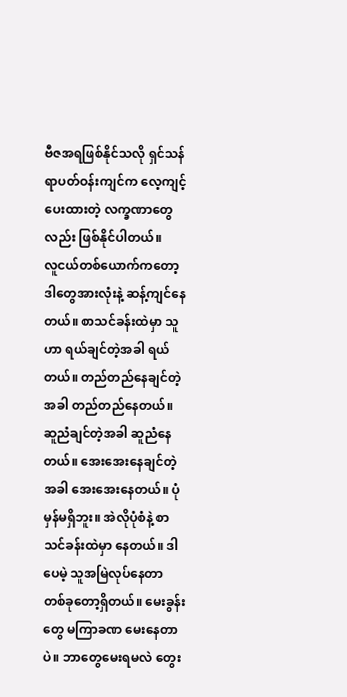ဗီဇအရဖြစ်နိုင်သလို ရှင်သန်ရာပတ်ဝန်းကျင်က လေ့ကျင့်ပေးထားတဲ့ လက္ခဏာတွေလည်း ဖြစ်နိုင်ပါတယ်။
လူငယ်တစ်ယောက်ကတော့ ဒါတွေအားလုံးနဲ့ ဆန့်ကျင်နေတယ်။ စာသင်ခန်းထဲမှာ သူဟာ ရယ်ချင်တဲ့အခါ ရယ်တယ်။ တည်တည်နေချင်တဲ့အခါ တည်တည်နေတယ်။ ဆူညံချင်တဲ့အခါ ဆူညံနေတယ်။ အေးအေးနေချင်တဲ့အခါ အေးအေးနေတယ်။ ပုံမှန်မရှိဘူး။ အဲလိုပုံစံနဲ့ စာသင်ခန်းထဲမှာ နေတယ်။ ဒါပေမဲ့ သူအမြဲလုပ်နေတာ တစ်ခုတော့ရှိတယ်။ မေးခွန်းတွေ မကြာခဏ မေးနေတာပဲ။ ဘာတွေမေးရမလဲ တွေး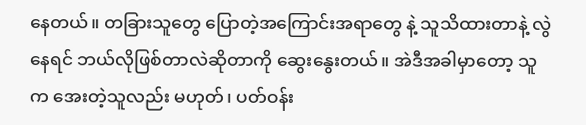နေတယ်။ တခြားသူတွေ ပြောတဲ့အကြောင်းအရာတွေ နဲ့ သူသိထားတာနဲ့ လွဲနေရင် ဘယ်လိုဖြစ်တာလဲဆိုတာကို ဆွေးနွေးတယ်။ အဲဒီအခါမှာတော့ သူက အေးတဲ့သူလည်း မဟုတ်၊ ပတ်ဝန်း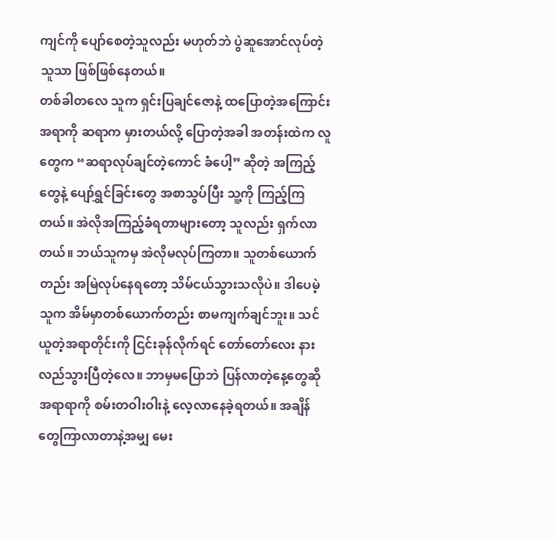ကျင်ကို ပျော်စေတဲ့သူလည်း မဟုတ်ဘဲ ပွဲဆူအောင်လုပ်တဲ့သူသာ ဖြစ်ဖြစ်နေတယ်။
တစ်ခါတလေ သူက ရှင်းပြချင်ဇောနဲ့ ထပြောတဲ့အကြောင်းအရာကို ဆရာက မှားတယ်လို့ ပြောတဲ့အခါ အတန်းထဲက လူတွေက “ဆရာလုပ်ချင်တဲ့ကောင် ခံပေါ့” ဆိုတဲ့ အကြည့်တွေနဲ့ ပျော်ရွှင်ခြင်းတွေ အစာသွပ်ပြီး သူ့ကို ကြည့်ကြတယ်။ အဲလိုအကြည့်ခံရတာများတော့ သူလည်း ရှက်လာတယ်။ ဘယ်သူကမှ အဲလိုမလုပ်ကြတာ။ သူတစ်ယောက်တည်း အမြဲလုပ်နေရတော့ သိမ်ငယ်သွားသလိုပဲ။ ဒါပေမဲ့ သူက အိမ်မှာတစ်ယောက်တည်း စာမကျက်ချင်ဘူး။ သင်ယူတဲ့အရာတိုင်းကို ငြင်းခုန်လိုက်ရင် တော်တော်လေး နားလည်သွားပြီတဲ့လေ။ ဘာမှမပြောဘဲ ပြန်လာတဲ့နေ့တွေဆို အရာရာကို စမ်းတဝါးဝါးနဲ့ လေ့လာနေခဲ့ရတယ်။ အချိန်တွေကြာလာတာနဲ့အမျှ မေး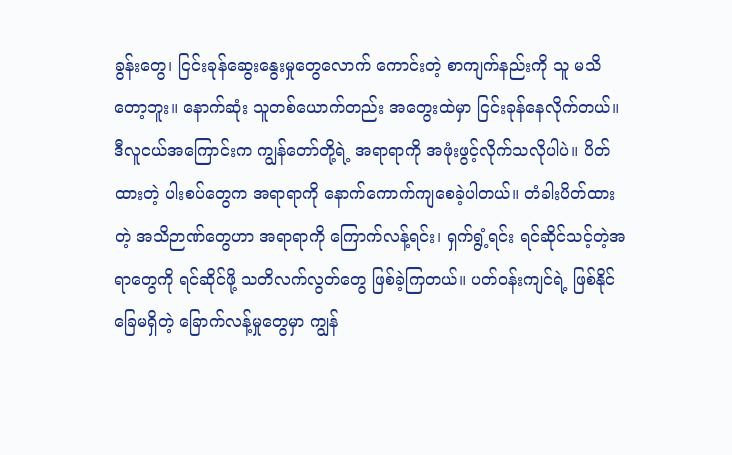ခွန်းတွေ၊ ငြင်းခုန်ဆွေးနွေးမှုတွေလောက် ကောင်းတဲ့ စာကျက်နည်းကို သူ မသိတော့ဘူး။ နောက်ဆုံး သူတစ်ယောက်တည်း အတွေးထဲမှာ ငြင်းခုန်နေလိုက်တယ်။
ဒီလူငယ်အကြောင်းက ကျွန်တော်တို့ရဲ့ အရာရာကို အဖုံးဖွင့်လိုက်သလိုပါပဲ။ ပိတ်ထားတဲ့ ပါးစပ်တွေက အရာရာကို နောက်ကောက်ကျစေခဲ့ပါတယ်။ တံခါးပိတ်ထားတဲ့ အသိဉာဏ်တွေဟာ အရာရာကို ကြောက်လန့်ရင်း၊ ရှက်ရွံ့ရင်း ရင်ဆိုင်သင့်တဲ့အရာတွေကို ရင်ဆိုင်ဖို့ သတိလက်လွတ်တွေ ဖြစ်ခဲ့ကြတယ်။ ပတ်ဝန်းကျင်ရဲ့ ဖြစ်နိုင်ခြေမရှိတဲ့ ခြောက်လန့်မှုတွေမှာ ကျွန်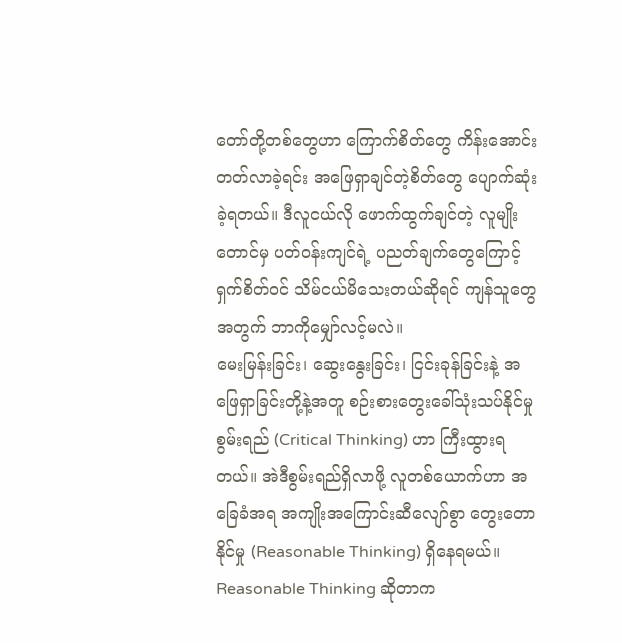တော်တို့တစ်တွေဟာ ကြောက်စိတ်တွေ ကိန်းအောင်းတတ်လာခဲ့ရင်း အဖြေရှာချင်တဲ့စိတ်တွေ ပျောက်ဆုံးခဲ့ရတယ်။ ဒီလူငယ်လို ဖောက်ထွက်ချင်တဲ့ လူမျိုးတောင်မှ ပတ်ဝန်းကျင်ရဲ့ ပညတ်ချက်တွေကြောင့် ရှက်စိတ်ဝင် သိမ်ငယ်မိသေးတယ်ဆိုရင် ကျန်သူတွေအတွက် ဘာကိုမျှော်လင့်မလဲ။
မေးမြန်းခြင်း၊ ဆွေးနွေးခြင်း၊ ငြင်းခုန်ခြင်းနဲ့ အဖြေရှာခြင်းတို့နဲ့အတူ စဉ်းစားတွေးခေါ်သုံးသပ်နိုင်မှု စွမ်းရည် (Critical Thinking) ဟာ ကြီးထွားရတယ်။ အဲဒီစွမ်းရည်ရှိလာဖို့ လူတစ်ယောက်ဟာ အခြေခံအရ အကျိုးအကြောင်းဆီလျော်စွာ တွေးတောနိုင်မှု (Reasonable Thinking) ရှိနေရမယ်။ Reasonable Thinking ဆိုတာက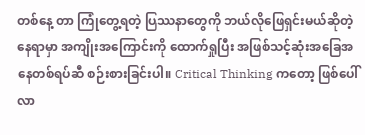တစ်နေ့ တာ ကြုံတွေ့ရတဲ့ ပြဿနာတွေကို ဘယ်လိုဖြေရှင်းမယ်ဆိုတဲ့နေရာမှာ အကျိုးအကြောင်းကို ထောက်ရှုပြီး အဖြစ်သင့်ဆုံးအခြေအနေတစ်ရပ်ဆီ စဉ်းစားခြင်းပါ။ Critical Thinking ကတော့ ဖြစ်ပေါ်လာ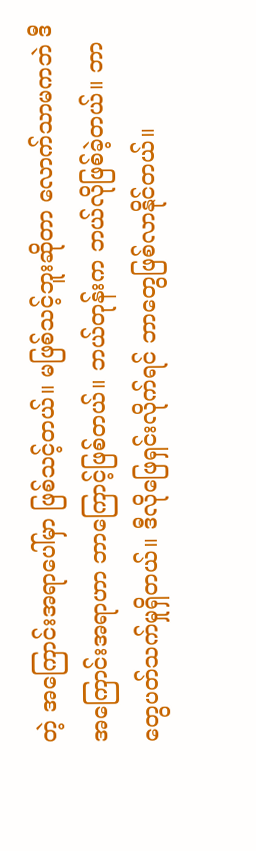တဲ့ အကြောင်းအရာပေါ်မှာ ဖြစ်သင့်တယ်။ မဖြစ်သင့်ဘူးဆိုတာ လောက်သာမကဘဲ ဒီအကြောင်းအရာဟာ ဘာကြောင့်ဖြစ်တယ်။ ဘယ်တုန်းက ဘယ်လိုဖြစ်ခဲ့တယ်။ ဘာတွေပတ်သက်မှုရှိတယ်။ ဒီလိုဖြေရှင်းလိုက်ရင် ဘာတွေဖြစ်လာနိုင်တယ်။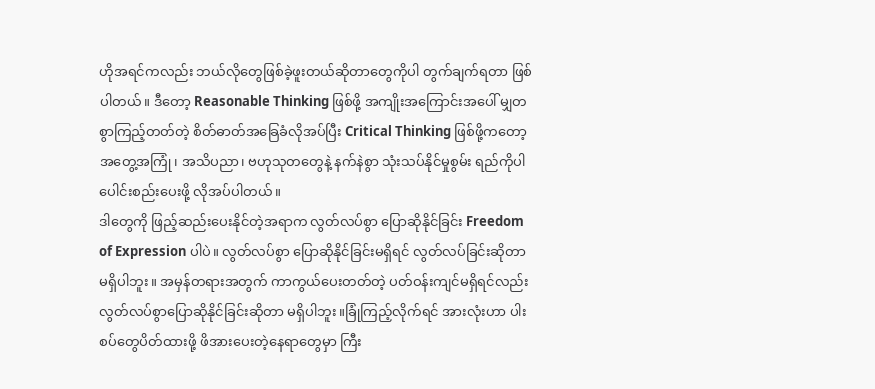ဟိုအရင်ကလည်း ဘယ်လိုတွေဖြစ်ခဲ့ဖူးတယ်ဆိုတာတွေကိုပါ တွက်ချက်ရတာ ဖြစ်ပါတယ်။ ဒီတော့ Reasonable Thinking ဖြစ်ဖို့ အကျိုးအကြောင်းအပေါ် မျှတစွာကြည့်တတ်တဲ့ စိတ်ဓာတ်အခြေခံလိုအပ်ပြီး Critical Thinking ဖြစ်ဖို့ကတော့ အတွေ့အကြုံ၊ အသိပညာ၊ ဗဟုသုတတွေနဲ့ နက်နဲစွာ သုံးသပ်နိုင်မှုစွမ်း ရည်ကိုပါ ပေါင်းစည်းပေးဖို့ လိုအပ်ပါတယ်။
ဒါတွေကို ဖြည့်ဆည်းပေးနိုင်တဲ့အရာက လွတ်လပ်စွာ ပြောဆိုနိုင်ခြင်း Freedom of Expression ပါပဲ။ လွတ်လပ်စွာ ပြောဆိုနိုင်ခြင်းမရှိရင် လွတ်လပ်ခြင်းဆိုတာ မရှိပါဘူး။ အမှန်တရားအတွက် ကာကွယ်ပေးတတ်တဲ့ ပတ်ဝန်းကျင်မရှိရင်လည်း လွတ်လပ်စွာပြောဆိုနိုင်ခြင်းဆိုတာ မရှိပါဘူး။ခြုံကြည့်လိုက်ရင် အားလုံးဟာ ပါးစပ်တွေပိတ်ထားဖို့ ဖိအားပေးတဲ့နေရာတွေမှာ ကြီး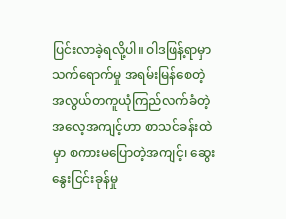ပြင်းလာခဲ့ရလို့ပါ။ ဝါဒဖြန့်ရာမှာ သက်ရောက်မှု အရမ်းမြန်စေတဲ့ အလွယ်တကူယုံကြည်လက်ခံတဲ့ အလေ့အကျင့်ဟာ စာသင်ခန်းထဲမှာ စကားမပြောတဲ့အကျင့်၊ ဆွေးနွေးငြင်းခုန်မှု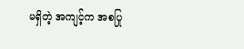မရှိတဲ့ အကျင့်က အစပြု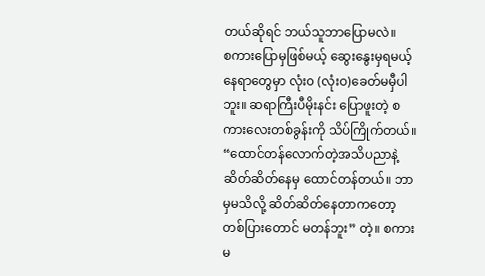တယ်ဆိုရင် ဘယ်သူဘာပြောမလဲ။
စကားပြောမှဖြစ်မယ့် ဆွေးနွေးမှရမယ့် နေရာတွေမှာ လုံး၀ (လုံးဝ)ခေတ်မမှီပါဘူး။ ဆရာကြီးပီမိုးနင်း ပြောဖူးတဲ့ စကားလေးတစ်ခွန်းကို သိပ်ကြိုက်တယ်။ “ထောင်တန်လောက်တဲ့အသိပညာနဲ့ ဆိတ်ဆိတ်နေမှ ထောင်တန်တယ်။ ဘာမှမသိလို့ ဆိတ်ဆိတ်နေတာကတော့ တစ်ပြားတောင် မတန်ဘူး” တဲ့။ စကားမ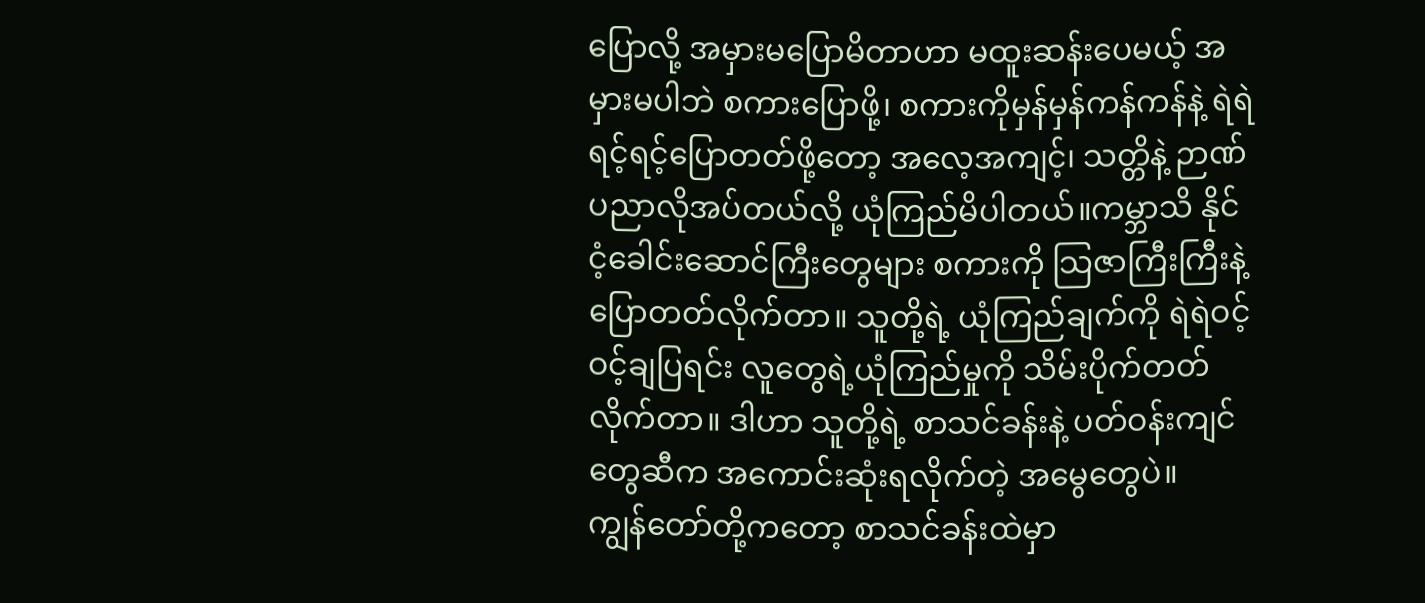ပြောလို့ အမှားမပြောမိတာဟာ မထူးဆန်းပေမယ့် အမှားမပါဘဲ စကားပြောဖို့၊ စကားကိုမှန်မှန်ကန်ကန်နဲ့ ရဲရဲရင့်ရင့်ပြောတတ်ဖို့တော့ အလေ့အကျင့်၊ သတ္တိနဲ့ ဉာဏ်ပညာလိုအပ်တယ်လို့ ယုံကြည်မိပါတယ်။ကမ္ဘာသိ နိုင်ငံ့ခေါင်းဆောင်ကြီးတွေများ စကားကို သြဇာကြီးကြီးနဲ့ ပြောတတ်လိုက်တာ။ သူတို့ရဲ့ ယုံကြည်ချက်ကို ရဲရဲဝင့်ဝင့်ချပြရင်း လူတွေရဲ့ယုံကြည်မှုကို သိမ်းပိုက်တတ်လိုက်တာ။ ဒါဟာ သူတို့ရဲ့ စာသင်ခန်းနဲ့ ပတ်ဝန်းကျင်တွေဆီက အကောင်းဆုံးရလိုက်တဲ့ အမွေတွေပဲ။
ကျွန်တော်တို့ကတော့ စာသင်ခန်းထဲမှာ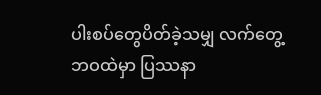ပါးစပ်တွေပိတ်ခဲ့သမျှ လက်တွေ့ဘဝထဲမှာ ပြဿနာ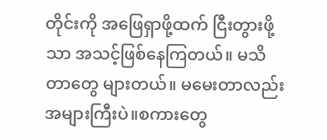တိုင်းကို အဖြေရှာဖို့ထက် ငြီးတွားဖို့သာ အသင့်ဖြစ်နေကြတယ်။ မသိတာတွေ များတယ်။ မမေးတာလည်း အများကြီးပဲ။စကားတွေ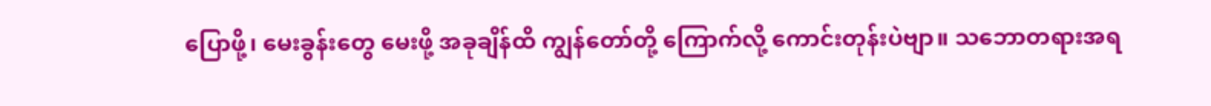ပြောဖို့၊ မေးခွန်းတွေ မေးဖို့ အခုချိန်ထိ ကျွန်တော်တို့ ကြောက်လို့ ကောင်းတုန်းပဲဗျာ။ သဘောတရားအရ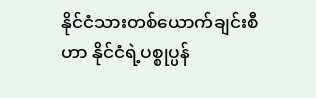နိုင်ငံသားတစ်ယောက်ချင်းစီဟာ နိုင်ငံရဲ့ပစ္စုပ္ပန်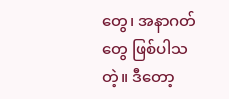တွေ၊ အနာဂတ်တွေ ဖြစ်ပါသတဲ့။ ဒီတော့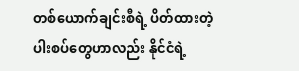တစ်ယောက်ချင်းစီရဲ့ ပိတ်ထားတဲ့ ပါးစပ်တွေဟာလည်း နိုင်ငံရဲ့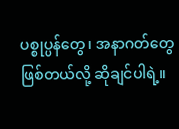ပစ္စုပ္ပန်တွေ၊ အနာဂတ်တွေဖြစ်တယ်လို့ ဆိုချင်ပါရဲ့။